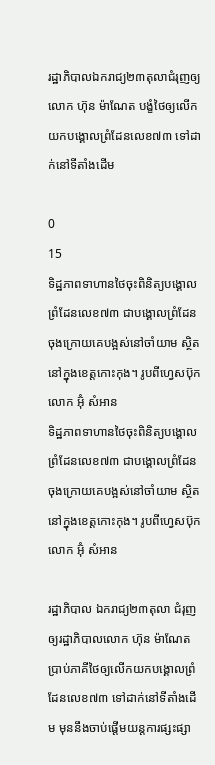រដ្ឋាភិបាលឯករាជ្យ២៣តុលាជំរុញឲ្យលោក ហ៊ុន ម៉ាណែត បង្ខំថៃឲ្យលើកយកបង្គោលព្រំដែនលេខ៧៣ ទៅដាក់នៅទីតាំងដើម

0
15
ទិដ្ឋភាពទាហានថៃចុះពិនិត្យបង្គោលព្រំដែនលេខ៧៣ ជាបង្គោលព្រំដែនចុងក្រោយគេបង្អស់នៅចាំយាម ស្ថិតនៅក្នុងខេត្តកោះកុង។ រូបពីហ្វេសប៊ុកលោក អ៊ុំ សំអាន
ទិដ្ឋភាពទាហានថៃចុះពិនិត្យបង្គោលព្រំដែនលេខ៧៣ ជាបង្គោលព្រំដែនចុងក្រោយគេបង្អស់នៅចាំយាម ស្ថិតនៅក្នុងខេត្តកោះកុង។ រូបពីហ្វេសប៊ុកលោក អ៊ុំ សំអាន

រដ្ឋាភិបាល ឯករាជ្យ២៣តុលា ជំរុញឲ្យរដ្ឋាភិបាលលោក ហ៊ុន ម៉ាណែត ប្រាប់ភាគីថៃឲ្យលើកយកបង្គោលព្រំដែនលេខ៧៣ ទៅដាក់នៅទីតាំងដើម មុននឹងចាប់ផ្តើមយន្តការផ្សះផ្សា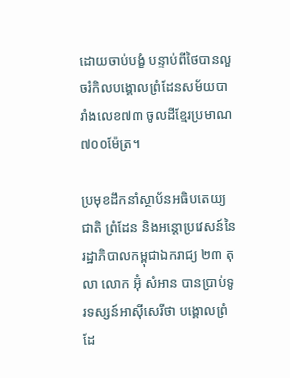ដោយចាប់បង្ខំ បន្ទាប់ពីថៃបានលួចរំកិលបង្គោលព្រំដែនសម័យបារាំងលេខ៧៣ ចូលដីខ្មែរប្រមាណ៧០០ម៉ែត្រ។

ប្រមុខដឹកនាំស្ថាប័នអធិបតេយ្យជាតិ ព្រំដែន និងអន្តោប្រវេសន៍នៃរដ្ឋាភិបាលកម្ពុជាឯករាជ្យ ២៣ តុលា លោក អ៊ុំ សំអាន បានប្រាប់ទូរទស្សន៍អាស៊ីសេរីថា បង្គោលព្រំដែ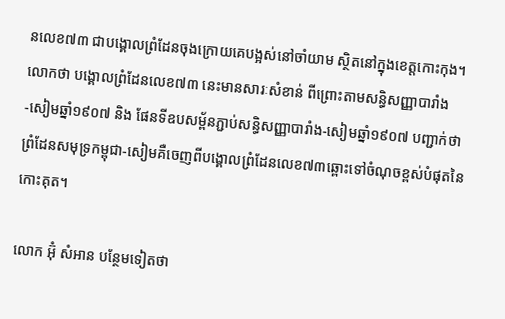នលេខ៧៣ ជាបង្គោលព្រំដែនចុងក្រោយគេបង្អស់នៅចាំយាម ស្ថិតនៅក្នុងខេត្តកោះកុង។ លោកថា បង្គោលព្រំដែនលេខ៧៣ នេះមានសារៈសំខាន់ ពីព្រោះតាមសន្ធិសញ្ញាបារាំង-សៀមឆ្នាំ១៩០៧ និង ផែនទីឧបសម្ព័នភ្ជាប់សន្ធិសញ្ញាបារាំង-សៀមឆ្នាំ១៩០៧ បញ្ជាក់ថា ព្រំដែនសមុទ្រកម្ពុជា-សៀមគឺចេញពីបង្គោលព្រំដែនលេខ៧៣ឆ្ពោះទៅចំណុចខ្ពស់បំផុតនៃកោះគុត។

លោក អ៊ុំ សំអាន បន្ថែមទៀតថា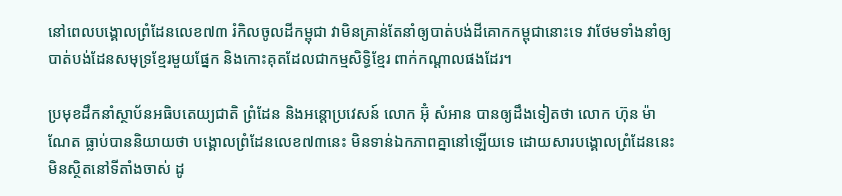នៅពេលបង្គោលព្រំដែនលេខ៧៣ រំកិលចូលដីកម្ពុជា វាមិនគ្រាន់តែនាំឲ្យបាត់បង់ដីគោកកម្ពុជានោះទេ វាថែមទាំងនាំឲ្យបាត់បង់ដែនសមុទ្រខ្មែរមួយផ្នែក និងកោះគុតដែលជាកម្មសិទ្ធិខ្មែរ ពាក់កណ្តាលផងដែរ។

ប្រមុខដឹកនាំស្ថាប័នអធិបតេយ្យជាតិ ព្រំដែន និងអន្តោប្រវេសន៍ លោក អ៊ុំ សំអាន បានឲ្យដឹងទៀតថា លោក ហ៊ុន ម៉ាណែត ធ្លាប់បាននិយាយថា បង្គោលព្រំដែនលេខ៧៣នេះ មិនទាន់ឯកភាពគ្នានៅឡើយទេ ដោយសារបង្គោលព្រំដែននេះ មិនស្ថិតនៅទីតាំងចាស់ ដូ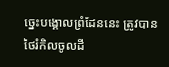ច្នេះបង្គោលព្រំដែននេះ ត្រូវបានថៃរំកិលចូលដី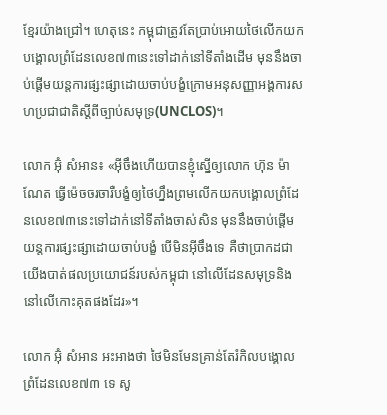ខ្មែរយ៉ាងជ្រៅ។ ហេតុនេះ កម្ពុជាត្រូវតែប្រាប់អោយថៃលើកយកបង្គោលព្រំដែនលេខ៧៣នេះទៅដាក់នៅទីតាំងដើម មុននឹងចាប់ផ្តើមយន្តការផ្សះផ្សាដោយចាប់បង្ខំក្រោមអនុសញ្ញាអង្គការសហប្រជាជាតិស្ដីពីច្បាប់សមុទ្រ(UNCLOS)។

លោក អ៊ុំ សំអាន៖ «អ៊ីចឹងហើយបានខ្ញុំស្នើឲ្យលោក ហ៊ុន ម៉ាណែត ធ្វើម៉េចចរចារឺបង្ខំឲ្យថៃហ្នឹងព្រមលើកយកបង្គោលព្រំដែនលេខ៧៣នេះទៅដាក់នៅទីតាំងចាស់សិន មុននឹងចាប់ផ្តើមយន្តការផ្សះផ្សាដោយចាប់បង្ខំ បើមិនអ៊ីចឹងទេ គឺថាប្រាកដជា យើងបាត់ផលប្រយោជន៍របស់កម្ពុជា នៅលើដែនសមុទ្រនិងនៅលើកោះគុតផងដែរ»។

លោក អ៊ុំ សំអាន អះអាងថា ថៃមិនមែនគ្រាន់តែរំកិលបង្គោលព្រំដែនលេខ៧៣ ទេ សូ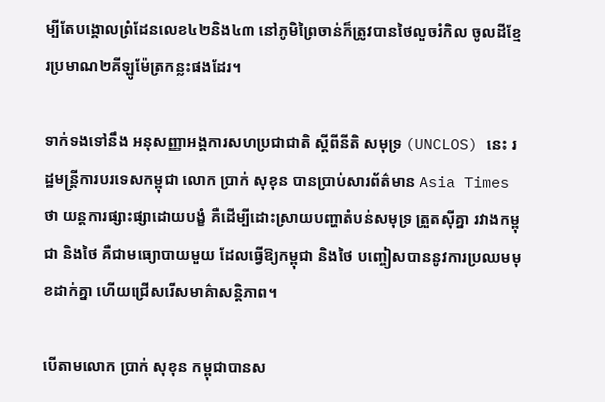ម្បីតែបង្គោលព្រំដែនលេខ៤២និង៤៣ នៅភូមិព្រៃចាន់ក៏ត្រូវបានថៃលួចរំកិល ចូលដីខ្មែរប្រមាណ២គីឡូម៉ែត្រកន្លះផងដែរ។

ទាក់ទងទៅនឹង អនុសញ្ញាអង្គការសហប្រជាជាតិ ស្ដីពីនីតិ សមុទ្រ (UNCLOS) នេះ រដ្ឋមន្ត្រីការបរទេសកម្ពុជា លោក ប្រាក់ សុខុន បានប្រាប់សារព័ត៌មាន Asia Times ថា យន្តការផ្សាះផ្សាដោយបង្ខំ គឺដើម្បីដោះស្រាយបញ្ហាតំបន់សមុទ្រ ត្រួតស៊ីគ្នា រវាងកម្ពុជា និងថៃ គឺជាមធ្យោបាយមួយ ដែលធ្វើឱ្យកម្ពុជា និងថៃ បញ្ចៀសបាននូវការប្រឈមមុខដាក់គ្នា ហើយជ្រើសរើសមាគ៌ាសន្តិភាព។

បើតាមលោក ប្រាក់ សុខុន កម្ពុជាបានស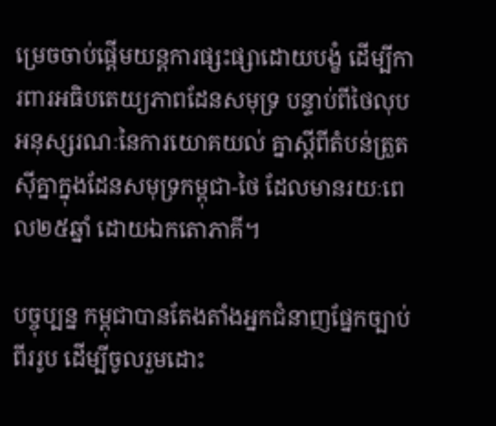ម្រេចចាប់ផ្ដើមយន្តការផ្សះផ្សាដោយបង្ខំ ដើម្បីការពារអធិបតេយ្យភាពដែនសមុទ្រ បន្ទាប់ពីថៃលុបអនុស្សរណៈនៃការយោគយល់ គ្នាស្ដីពីតំបន់ត្រួតស៊ីគ្នាក្នុងដែនសមុទ្រកម្ពុជា-ថៃ ដែលមានរយៈពេល២៥ឆ្នាំ ដោយឯកតោភាគី។

បច្ចុប្បន្ន កម្ពុជាបានតែងតាំងអ្នកជំនាញផ្នែកច្បាប់ពីររូប ដើម្បីចូលរួមដោះ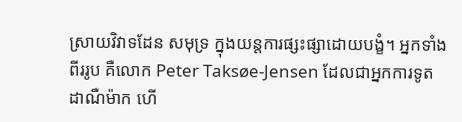ស្រាយវិវាទដែន សមុទ្រ ក្នុងយន្តការផ្សះផ្សាដោយបង្ខំ។ អ្នកទាំងពីររូប គឺលោក Peter Taksøe-Jensen ដែលជាអ្នកការទូតដាណឺម៉ាក ហើ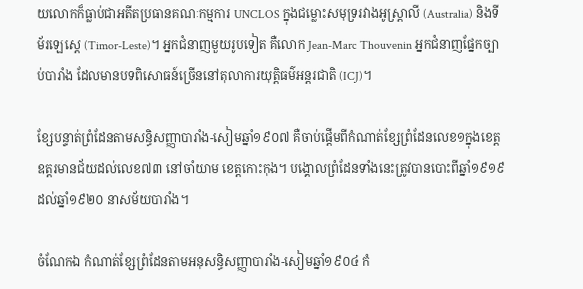យលោកក៏ធ្លាប់ជាអតីតប្រធានគណៈកម្មការ UNCLOS ក្នុងជម្លោះសមុទ្ររវាងអូស្ត្រាលី (Australia) និងទីម័រឡេស្តេ (Timor-Leste)។ អ្នកជំនាញមួយរូបទៀត គឺលោក Jean-Marc Thouvenin អ្នកជំនាញផ្នែកច្បាប់បារាំង ដែលមានបទពិសោធន៍ច្រើននៅតុលាការយុត្តិធម៌អន្តរជាតិ (ICJ)។

ខ្សែបន្ទាត់ព្រំដែនតាមសន្ធិសញ្ញាបារាំង-សៀមឆ្នាំ១៩០៧ គឺចាប់ផ្តើមពីកំណាត់ខ្សែព្រំដែនលេខ១ក្នុងខេត្តឧត្តរមានជ័យដល់លេខ៧៣ នៅចាំយាម ខេត្តកោះកុង។ បង្គោលព្រំដែនទាំងនេះត្រូវបានបោះពីឆ្នាំ១៩១៩ដល់ឆ្នាំ១៩២០ នាសម័យបារាំង។

ចំណែកឯ កំណាត់ខ្សែព្រំដែនតាមអនុសន្ធិសញ្ញាបារាំង-សៀមឆ្នាំ១៩០៤ កំ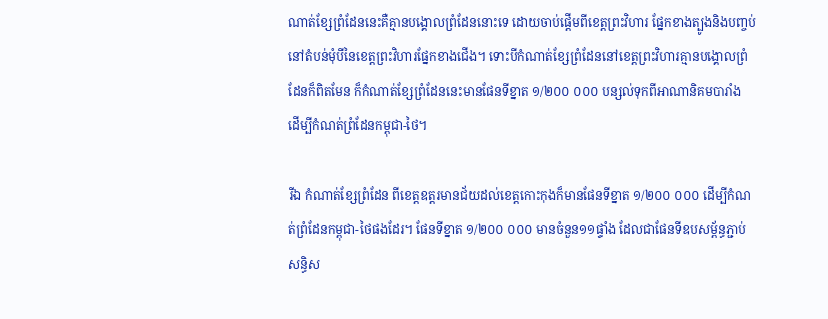ណាត់ខ្សែព្រំដែននេះគឺគ្មានបង្គោលព្រំដែននោះទេ ដោយចាប់ផ្តើមពីខេត្តព្រះវិហារ ផ្នែកខាងត្បូងនិងបញ្ចប់នៅតំបន់មុំបីនៃខេត្តព្រះវិហារផ្នែកខាងជើង។ ទោះបីកំណាត់ខ្សែព្រំដែននៅខេត្តព្រះវិហារគ្មានបង្គោលព្រំដែនក៏ពិតមែន ក៏កំណាត់ខ្សែព្រំដែននេះមានផែនទីខ្នាត ១/២០០ ០០០ បន្សល់ទុកពីអាណានិគមបារាំង ដើម្បីកំណត់ព្រំដែនកម្ពុជា-ថៃ។

រីឯ កំណាត់ខ្សែព្រំដែន ពីខេត្តឧត្តរមានជ័យដល់ខេត្តកោះកុងក៏មានផែនទីខ្នាត ១/២០០ ០០០ ដើម្បីកំណត់ព្រំដែនកម្ពុជា-ថៃផងដែរ។ ផែនទីខ្នាត ១/២០០ ០០០ មានចំនួន១១ផ្ទាំង ដែលជាផែនទីឧបសម្ព័ន្ធភ្ជាប់សន្ធិស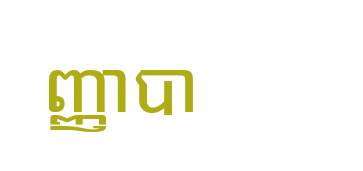ញ្ញាបា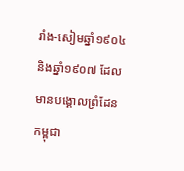រាំង-សៀមឆ្នាំ១៩០៤និងឆ្នាំ១៩០៧ ដែលមានបង្គោលព្រំដែនកម្ពុជា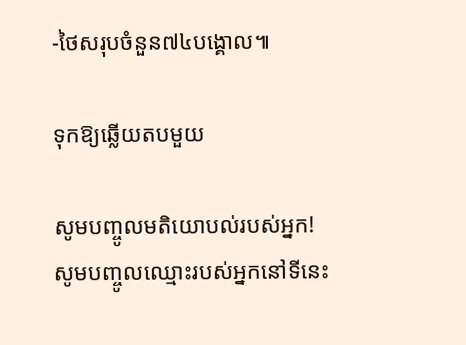-ថៃសរុបចំនួន៧៤បង្គោល៕

ទុកឱ្យឆ្លើយតបមួយ

សូមបញ្ចូលមតិយោបល់របស់អ្នក!
សូមបញ្ចូលឈ្មោះរបស់អ្នកនៅទីនេះ